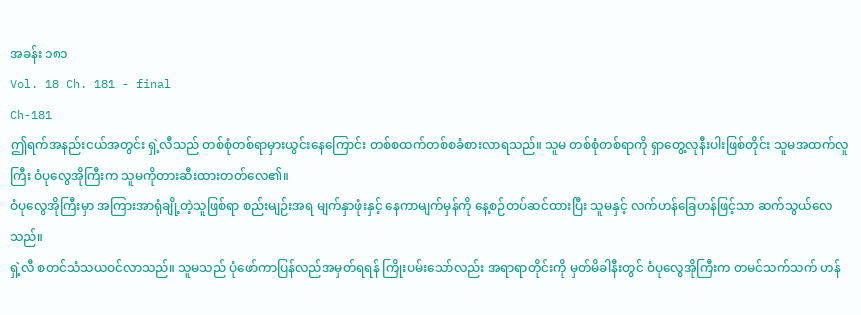အခန်း ၁၈၁
Vol. 18 Ch. 181 - final
Ch-181
ဤရက်အနည်းငယ်အတွင်း ရှဲ့လီသည် တစ်စုံတစ်ရာမှားယွင်းနေကြောင်း တစ်စထက်တစ်စခံစားလာရသည်။ သူမ တစ်စုံတစ်ရာကို ရှာတွေ့လုနီးပါးဖြစ်တိုင်း သူမအထက်လူကြီး ဝံပုလွေအိုကြီးက သူမကိုတားဆီးထားတတ်လေ၏။
ဝံပုလွေအိုကြီးမှာ အကြားအာရုံချို့တဲ့သူဖြစ်ရာ စည်းမျဉ်းအရ မျက်နှာဖုံးနှင့် နေကာမျက်မှန်ကို နေ့စဉ်တပ်ဆင်ထားပြီး သူမနှင့် လက်ဟန်ခြေဟန်ဖြင့်သာ ဆက်သွယ်လေသည်။
ရှဲ့လီ စတင်သံသယဝင်လာသည်။ သူမသည် ပုံဖော်ကာပြန်လည်အမှတ်ရရန် ကြိုးပမ်းသော်လည်း အရာရာတိုင်းကို မှတ်မိခါနီးတွင် ဝံပုလွေအိုကြီးက တမင်သက်သက် ဟန်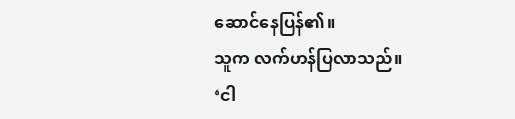ဆောင်နေပြန်၏။
သူက လက်ဟန်ပြလာသည်။
‘ငါ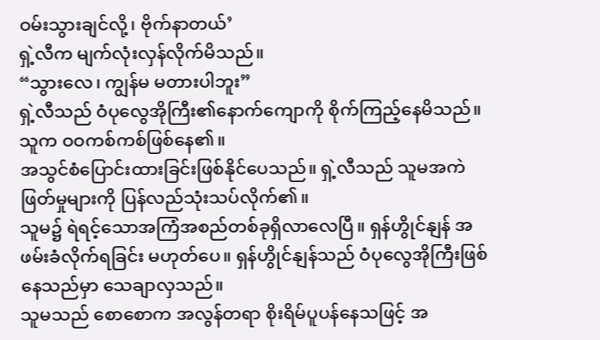ဝမ်းသွားချင်လို့၊ ဗိုက်နာတယ်’
ရှဲ့လီက မျက်လုံးလှန်လိုက်မိသည်။
“သွားလေ၊ ကျွန်မ မတားပါဘူး”
ရှဲ့လီသည် ဝံပုလွေအိုကြီး၏နောက်ကျောကို စိုက်ကြည့်နေမိသည်။ သူက ဝဝကစ်ကစ်ဖြစ်နေ၏။
အသွင်စံပြောင်းထားခြင်းဖြစ်နိုင်ပေသည်။ ရှဲ့လီသည် သူမအကဲဖြတ်မှုများကို ပြန်လည်သုံးသပ်လိုက်၏။
သူမ၌ ရဲရင့်သောအကြံအစည်တစ်ခုရှိလာလေပြီ။ ရှန်ဟွိုင်နျန် အဖမ်းခံလိုက်ရခြင်း မဟုတ်ပေ။ ရှန်ဟွိုင်နျန်သည် ဝံပုလွေအိုကြီးဖြစ်နေသည်မှာ သေချာလှသည်။
သူမသည် စောစောက အလွန်တရာ စိုးရိမ်ပူပန်နေသဖြင့် အ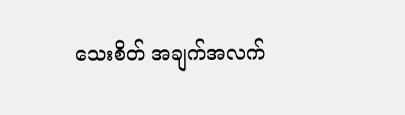သေးစိတ် အချက်အလက်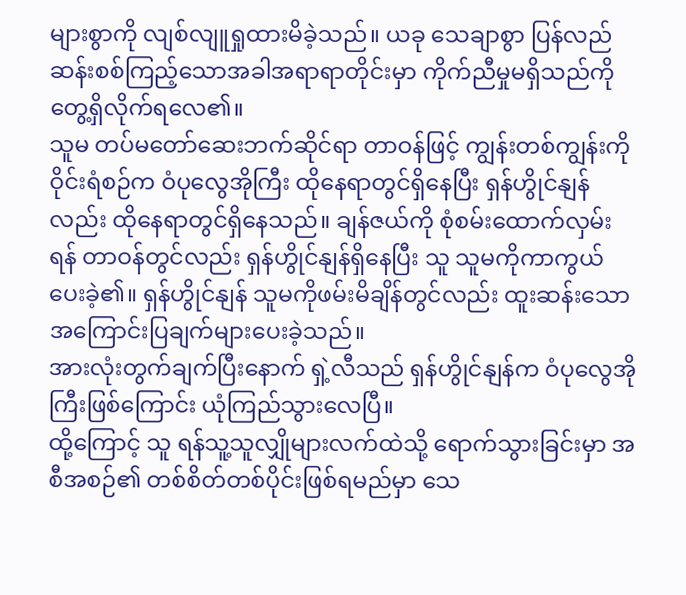များစွာကို လျစ်လျူရှုထားမိခဲ့သည်။ ယခု သေချာစွာ ပြန်လည်ဆန်းစစ်ကြည့်သောအခါအရာရာတိုင်းမှာ ကိုက်ညီမှုမရှိသည်ကို တွေ့ရှိလိုက်ရလေ၏။
သူမ တပ်မတော်ဆေးဘက်ဆိုင်ရာ တာဝန်ဖြင့် ကျွန်းတစ်ကျွန်းကိုဝိုင်းရံစဉ်က ဝံပုလွေအိုကြီး ထိုနေရာတွင်ရှိနေပြီး ရှန်ဟွိုင်နျန်လည်း ထိုနေရာတွင်ရှိနေသည်။ ချန်ဇယ်ကို စုံစမ်းထောက်လှမ်းရန် တာဝန်တွင်လည်း ရှန်ဟွိုင်နျန်ရှိနေပြီး သူ သူမကိုကာကွယ်ပေးခဲ့၏။ ရှန်ဟွိုင်နျန် သူမကိုဖမ်းမိချိန်တွင်လည်း ထူးဆန်းသောအကြောင်းပြချက်များပေးခဲ့သည်။
အားလုံးတွက်ချက်ပြီးနောက် ရှဲ့လီသည် ရှန်ဟွိုင်နျန်က ဝံပုလွေအိုကြီးဖြစ်ကြောင်း ယုံကြည်သွားလေပြီ။
ထို့ကြောင့် သူ ရန်သူ့သူလျှိုများလက်ထဲသို့ ရောက်သွားခြင်းမှာ အစီအစဉ်၏ တစ်စိတ်တစ်ပိုင်းဖြစ်ရမည်မှာ သေ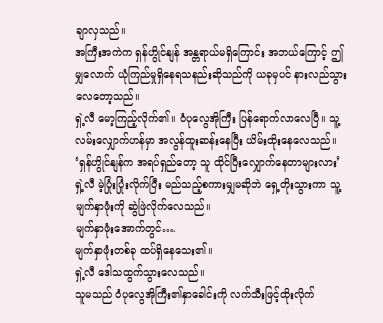ချာလှသည်။
အကြီးအကဲက ရှန်ဟွိုင်နျန် အန္တရာယ်မရှိကြောင်း အဘယ်ကြောင့် ဤမျှလောက် ယုံကြည်မှုရှိနေရသနည်းဆိုသည်ကို ယခုမှပင် နားလည်သွားလေတော့သည်။
ရှဲ့လီ မော့ကြည့်လိုက်၏။ ဝံပုလွေအိုကြီး ပြန်ရောက်လာလေပြီ။ သူ့လမ်းလျှောက်ဟန်မှာ အလွန်ထူးဆန်းနေပြီး ယိမ်းထိုးနေလေသည်။
‘ရှန်ဟွိုင်နျန်က အရပ်ရှည်တော့ သူ ထိုင်ပြီးလျှောက်နေတာများလား’
ရှဲ့လီ မဲ့ပြုံးပြုံးလိုက်ပြီး မည်သည့်စကားမျှမဆိုဘဲ ရှေ့တိုးသွားကာ သူ့မျက်နှာဖုံးကို ဆွဲဖြဲလိုက်လေသည်။
မျက်နှာဖုံးအောက်တွင်….
မျက်နှာဖုံးတစ်ခု ထပ်ရှိနေသေး၏။
ရှဲ့လီ ဒေါသထွက်သွားလေသည်။
သူမသည် ဝံပုလွေအိုကြီး၏နှာခေါင်းကို လက်သီးဖြင့်ထိုးလိုက်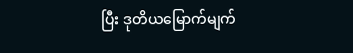ပြီး ဒုတိယမြောက်မျက်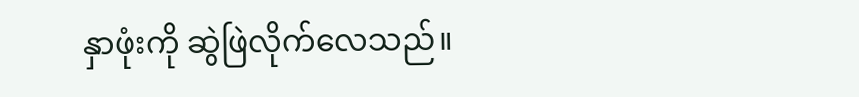နှာဖုံးကို ဆွဲဖြဲလိုက်လေသည်။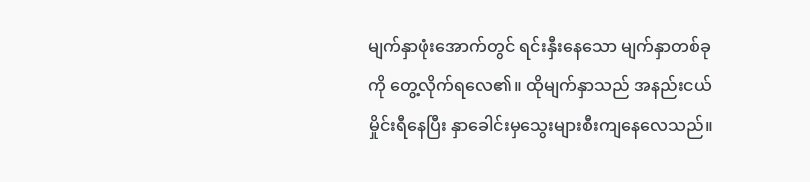မျက်နှာဖုံးအောက်တွင် ရင်းနှီးနေသော မျက်နှာတစ်ခုကို တွေ့လိုက်ရလေ၏။ ထိုမျက်နှာသည် အနည်းငယ်မှိုင်းရီနေပြီး နှာခေါင်းမှသွေးများစီးကျနေလေသည်။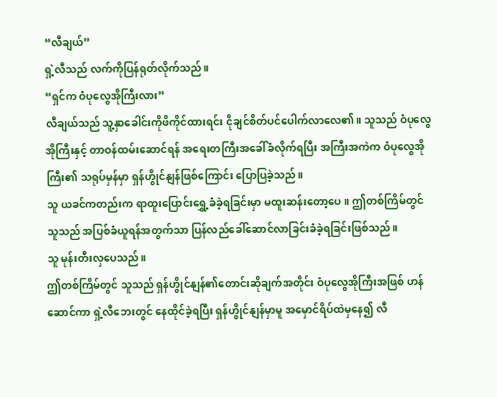“လီချယ်”
ရှဲ့လီသည် လက်ကိုပြန်ရုတ်လိုက်သည်။
“ရှင်က ဝံပုလွေအိုကြီးလား”
လီချယ်သည် သူ့နှာခေါင်းကိုဖိကိုင်ထားရင်း ငိုချင်စိတ်ပင်ပေါက်လာလေ၏။ သူသည် ဝံပုလွေအိုကြီးနှင့် တာဝန်ထမ်းဆောင်ရန် အရေးတကြီးအခေါ်ခံလိုက်ရပြီး အကြီးအကဲက ဝံပုလွေအိုကြီး၏ သရုပ်မှန်မှာ ရှန်ဟွိုင်နျန်ဖြစ်ကြောင်း ပြောပြခဲ့သည်။
သူ ယခင်ကတည်းက ရာထူးပြောင်းရွှေ့ခံခဲ့ရခြင်းမှာ မထူးဆန်းတော့ပေ။ ဤတစ်ကြိမ်တွင် သူသည် အပြစ်ခံယူရန်အတွက်သာ ပြန်လည်ခေါ်ဆောင်လာခြင်းခံခဲ့ရခြင်းဖြစ်သည်။
သူ မုန်းတီးလှပေသည်။
ဤတစ်ကြိမ်တွင် သူသည် ရှန်ဟွိုင်နျန်၏တောင်းဆိုချက်အတိုင်း ဝံပုလွေအိုကြီးအဖြစ် ဟန်ဆောင်ကာ ရှဲ့လီဘေးတွင် နေထိုင်ခဲ့ရပြီး ရှန်ဟွိုင်နျန်မှာမူ အမှောင်ရိပ်ထဲမှနေ၍ လီ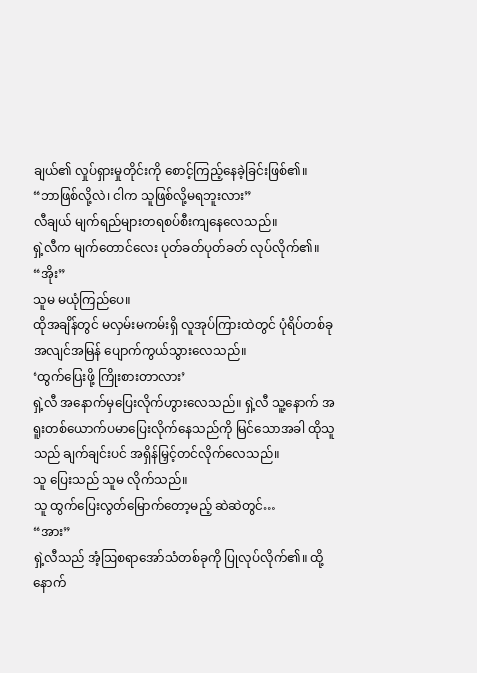ချယ်၏ လှုပ်ရှားမှုတိုင်းကို စောင့်ကြည့်နေခဲ့ခြင်းဖြစ်၏။
“ဘာဖြစ်လို့လဲ၊ ငါက သူဖြစ်လို့မရဘူးလား”
လီချယ် မျက်ရည်များတရစပ်စီးကျနေလေသည်။
ရှဲ့လီက မျက်တောင်လေး ပုတ်ခတ်ပုတ်ခတ် လုပ်လိုက်၏။
“အိုး”
သူမ မယုံကြည်ပေ။
ထိုအချိန်တွင် မလှမ်းမကမ်းရှိ လူအုပ်ကြားထဲတွင် ပုံရိပ်တစ်ခု အလျင်အမြန် ပျောက်ကွယ်သွားလေသည်။
‘ထွက်ပြေးဖို့ ကြိုးစားတာလား’
ရှဲ့လီ အနောက်မှပြေးလိုက်ဟွားလေသည်။ ရှဲ့လီ သူ့နောက် အရူးတစ်ယောက်ပမာပြေးလိုက်နေသည်ကို မြင်သောအခါ ထိုသူသည် ချက်ချင်းပင် အရှိန်မြှင့်တင်လိုက်လေသည်။
သူ ပြေးသည် သူမ လိုက်သည်။
သူ ထွက်ပြေးလွတ်မြောက်တော့မည့် ဆဲဆဲတွင်…
“အား”
ရှဲ့လီသည် အံ့ဩစရာအော်သံတစ်ခုကို ပြုလုပ်လိုက်၏။ ထို့နောက်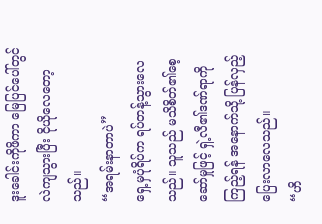ဒူးခေါင်းကိုဖိကာ မြေပြင်ပေါ်တွင် လဲကျသွားပြီး ငိုယိုလေတော့သည်။
“အရမ်းနာတာပဲ”
ရှေ့မှပုံရိပ်က ရပ်တန့်သွားလေသည်။ သူသည် မသိစိတ်၏စေ့ဆော်မှုဖြင့် ရှဲ့လီ၏ဒဏ်ရာကိုကြည့်ရန် အနောက်သို့ ပြန်လှည့်ပြေးလာလေသည်။
“ဟိ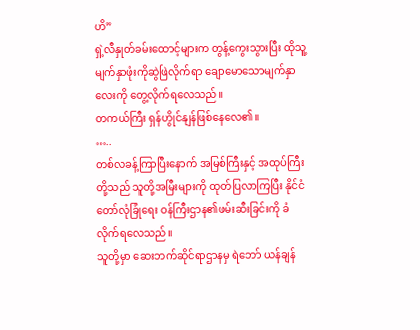ဟိ”
ရှဲ့လီနှုတ်ခမ်းထောင့်များက တွန့်ကွေးသွားပြီး ထိုသူ့မျက်နှာဖုံးကိုဆွဲဖြဲလိုက်ရာ ချောမောသောမျက်နှာလေးကို တွေ့လိုက်ရလေသည်။
တကယ်ကြီး ရှန်ဟွိုင်နျန်ဖြစ်နေလေ၏။
…..
တစ်လခန့်ကြာပြီးနောက် အမြစ်ကြီးနှင့် အထုပ်ကြီးတို့သည် သူတို့အမြီးများကို ထုတ်ပြလာကြပြီး နိုင်ငံတော်လုံခြုံရေး ဝန်ကြီးဌာန၏ဖမ်းဆီးခြင်းကို ခံလိုက်ရလေသည်။
သူတို့မှာ ဆေးဘက်ဆိုင်ရာဌာနမှ ရဲဘော် ယန်ချန်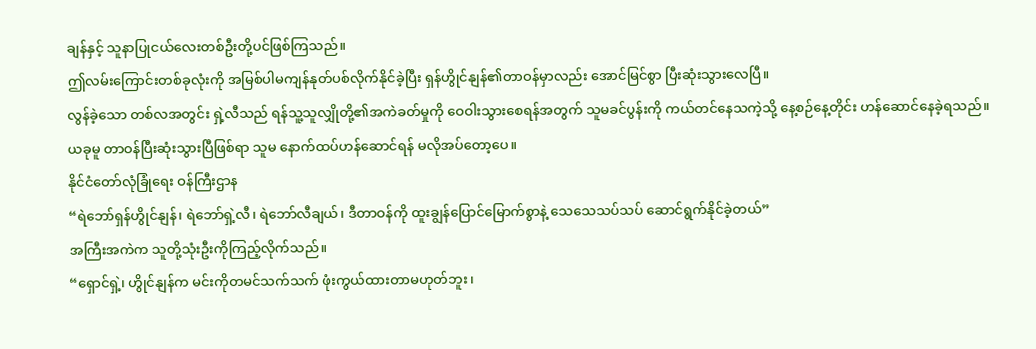ချန်နှင့် သူနာပြုငယ်လေးတစ်ဦးတို့ပင်ဖြစ်ကြသည်။
ဤလမ်းကြောင်းတစ်ခုလုံးကို အမြစ်ပါမကျန်နုတ်ပစ်လိုက်နိုင်ခဲ့ပြီး ရှန်ဟွိုင်နျန်၏တာဝန်မှာလည်း အောင်မြင်စွာ ပြီးဆုံးသွားလေပြီ။
လွန်ခဲ့သော တစ်လအတွင်း ရှဲ့လီသည် ရန်သူ့သူလျှိုတို့၏အကဲခတ်မှုကို ဝေဝါးသွားစေရန်အတွက် သူမခင်ပွန်းကို ကယ်တင်နေသကဲ့သို့ နေ့စဉ်နေ့တိုင်း ဟန်ဆောင်နေခဲ့ရသည်။
ယခုမူ တာဝန်ပြီးဆုံးသွားပြီဖြစ်ရာ သူမ နောက်ထပ်ဟန်ဆောင်ရန် မလိုအပ်တော့ပေ။
နိုင်ငံတော်လုံခြုံရေး ဝန်ကြီးဌာန
“ရဲဘော်ရှန်ဟွိုင်နျန်၊ ရဲဘော်ရှဲ့လီ၊ ရဲဘော်လီချယ်၊ ဒီတာဝန်ကို ထူးချွန်ပြောင်မြောက်စွာနဲ့ သေသေသပ်သပ် ဆောင်ရွက်နိုင်ခဲ့တယ်”
အကြီးအကဲက သူတို့သုံးဦးကိုကြည့်လိုက်သည်။
“ရှောင်ရှဲ့၊ ဟွိုင်နျန်က မင်းကိုတမင်သက်သက် ဖုံးကွယ်ထားတာမဟုတ်ဘူး၊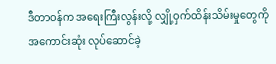ဒီတာဝန်က အရေးကြီးလွန်းလို့ လျှို့ဝှက်ထိန်းသိမ်းမှုတွေကို အကောင်းဆုံး လုပ်ဆောင်ခဲ့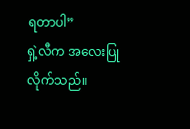ရတာပါ”
ရှဲ့လီက အလေးပြုလိုက်သည်။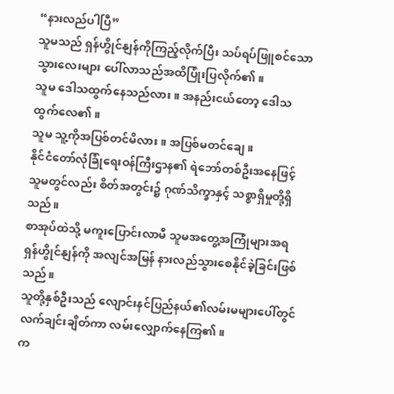“နားလည်ပါပြီ”
သူမသည် ရှန်ဟွိုင်နျန်ကိုကြည့်လိုက်ပြီး သပ်ရပ်ဖြူစင်သော သွားလေးများ ပေါ်လာသည်အထိပြုံးပြလိုက်၏။
သူမ ဒေါသထွက်နေသည်လား။ အနည်းငယ်တော့ ဒေါသထွက်လေ၏။
သူမ သူ့ကိုအပြစ်တင်မိလား။ အပြစ်မတင်ချေ။
နိုင်ငံတော်လုံခြုံရေးဝန်ကြီးဌာန၏ ရဲဘော်တစ်ဦးအနေဖြင့် သူမတွင်လည်း စိတ်အတွင်း၌ ဂုဏ်သိက္ခာနှင့် သစ္စာရှိမှုတို့ရှိသည်။
စာအုပ်ထဲသို့ မကူးပြောင်းလာမီ သူမအတွေ့အကြုံများအရ ရှန်ဟွိုင်နျန်ကို အလျင်အမြန် နားလည်သွားစေနိုင်ခဲ့ခြင်းဖြစ်သည်။
သူတို့နှစ်ဦးသည် လျောင်းနင်ပြည်နယ်၏လမ်းမများပေါ်တွင် လက်ချင်းချိတ်ကာ လမ်းလျှောက်နေကြ၏။
က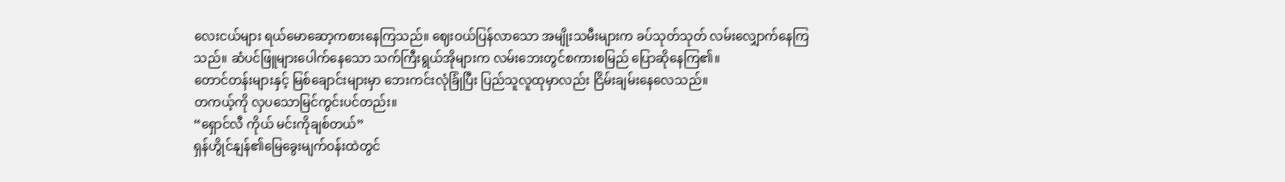လေးငယ်များ ရယ်မောဆော့ကစားနေကြသည်။ ဈေးဝယ်ပြန်လာသော အမျိုးသမီးများက ခပ်သုတ်သုတ် လမ်းလျှောက်နေကြသည်။ ဆံပင်ဖြူများပေါက်နေသော သက်ကြီးရွယ်အိုများက လမ်းဘေးတွင်စကားစမြည် ပြောဆိုနေကြ၏။
တောင်တန်းများနှင့် မြစ်ချောင်းများမှာ ဘေးကင်းလုံခြုံပြီး ပြည်သူလူထုမှာလည်း ငြိမ်းချမ်းနေလေသည်။
တကယ့်ကို လှပသောမြင်ကွင်းပင်တည်း။
“ရှောင်လီ ကိုယ် မင်းကိုချစ်တယ်”
ရှန်ဟွိုင်နျန်၏မြေခွေးမျက်ဝန်းထဲတွင်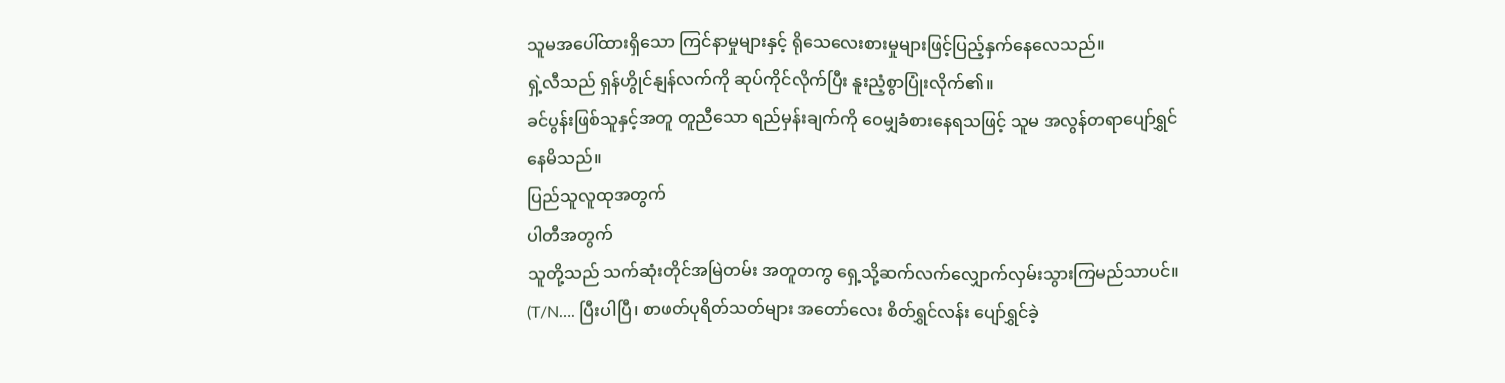သူမအပေါ်ထားရှိသော ကြင်နာမှုများနှင့် ရိုသေလေးစားမှုများဖြင့်ပြည့်နှက်နေလေသည်။
ရှဲ့လီသည် ရှန်ဟွိုင်နျန်လက်ကို ဆုပ်ကိုင်လိုက်ပြီး နူးညံ့စွာပြုံးလိုက်၏။
ခင်ပွန်းဖြစ်သူနှင့်အတူ တူညီသော ရည်မှန်းချက်ကို ဝေမျှခံစားနေရသဖြင့် သူမ အလွန်တရာပျော်ရွှင်နေမိသည်။
ပြည်သူလူထုအတွက်
ပါတီအတွက်
သူတို့သည် သက်ဆုံးတိုင်အမြဲတမ်း အတူတကွ ရှေ့သို့ဆက်လက်လျှောက်လှမ်းသွားကြမည်သာပင်။
(T/N…. ပြီးပါပြီ၊ စာဖတ်ပုရိတ်သတ်များ အတော်လေး စိတ်ရွှင်လန်း ပျော်ရွှင်ခဲ့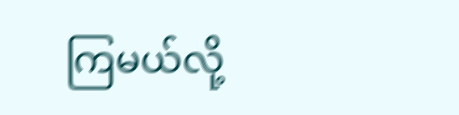ကြမယ်လို့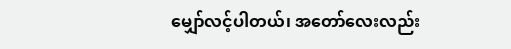မျှော်လင့်ပါတယ်၊ အတော်လေးလည်း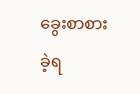ခွေးစာစားခဲ့ရ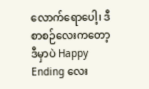လောက်ရောပေါ့၊ ဒီစာစဉ်လေးကတော့ ဒီမှာပဲ Happy Ending လေး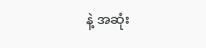နဲ့ အဆုံး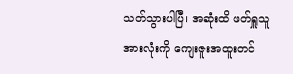သတ်သွားပါပြီ၊ အဆုံးထိ ဖတ်ရှူသူ အားလုံးကို ကျေးဇူးအထူးတင်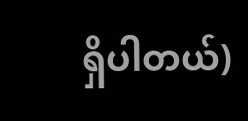ရှိပါတယ်)